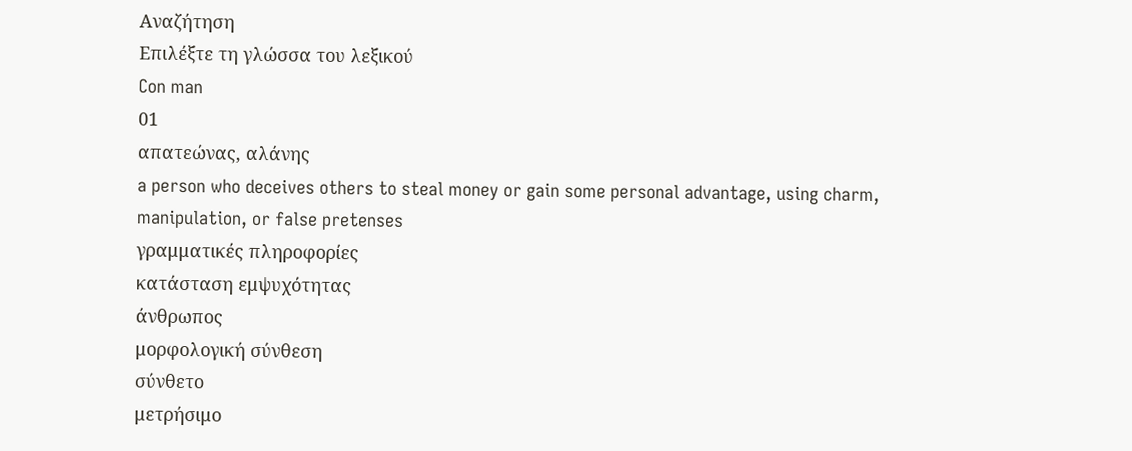Αναζήτηση
Επιλέξτε τη γλώσσα του λεξικού
Con man
01
απατεώνας, αλάνης
a person who deceives others to steal money or gain some personal advantage, using charm, manipulation, or false pretenses
γραμματικές πληροφορίες
κατάσταση εμψυχότητας
άνθρωπος
μορφολογική σύνθεση
σύνθετο
μετρήσιμο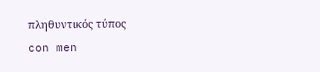πληθυντικός τύπος
con men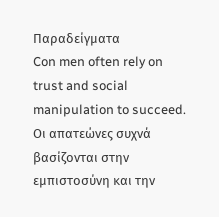Παραδείγματα
Con men often rely on trust and social manipulation to succeed.
Οι απατεώνες συχνά βασίζονται στην εμπιστοσύνη και την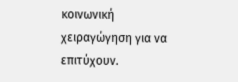κοινωνική χειραγώγηση για να επιτύχουν.